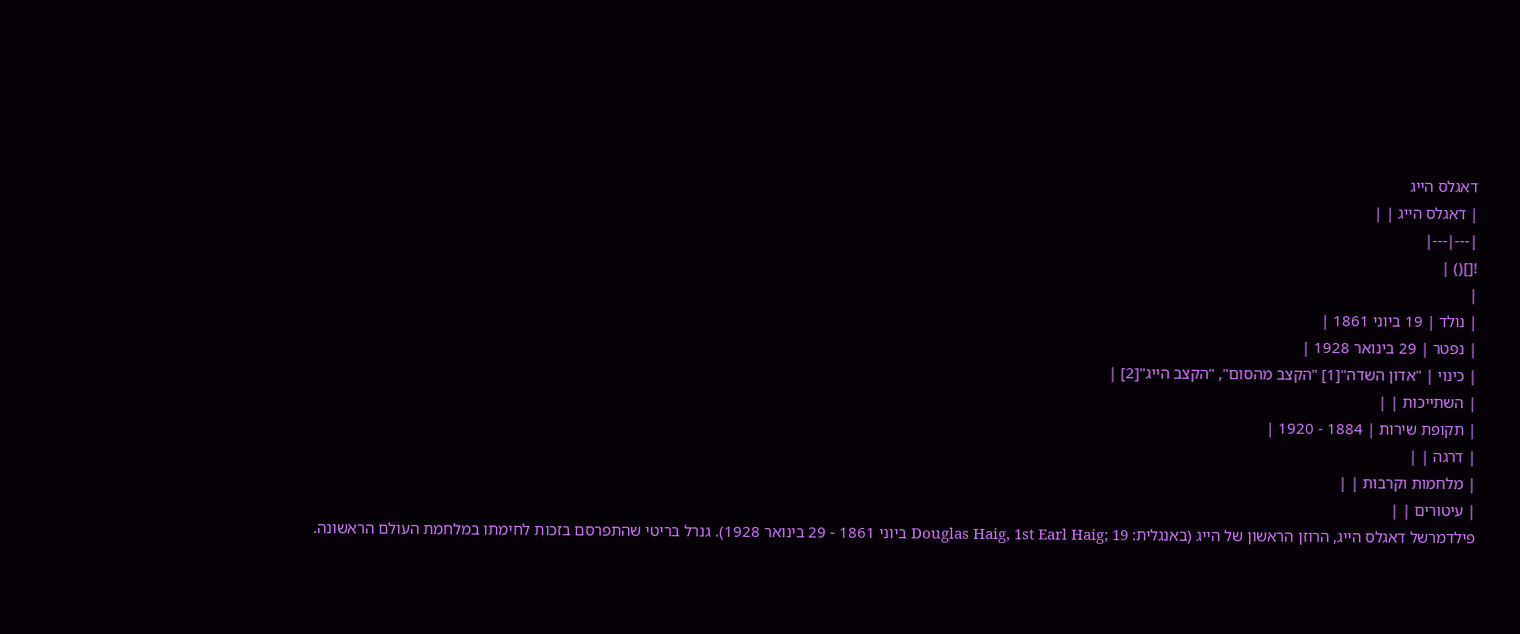דאגלס הייג
| דאגלס הייג | |
|---|---|
![]() |
|
| נולד | 19 ביוני 1861 |
| נפטר | 29 בינואר 1928 |
| כינוי | "אדון השדה"[1] "הקצב מהסום", "הקצב הייג"[2] |
| השתייכות | |
| תקופת שירות | 1884 - 1920 |
| דרגה | |
| מלחמות וקרבות | |
| עיטורים | |
פילדמרשל דאגלס הייג, הרוזן הראשון של הייג (באנגלית: Douglas Haig, 1st Earl Haig; 19 ביוני 1861 - 29 בינואר 1928). גנרל בריטי שהתפרסם בזכות לחימתו במלחמת העולם הראשונה.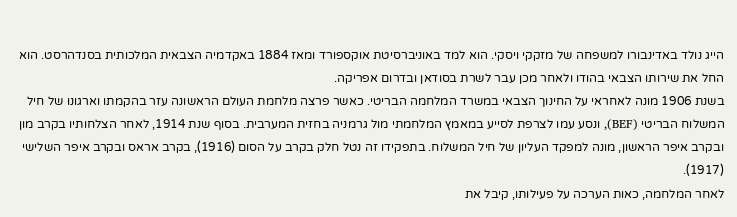הייג נולד באדינבורו למשפחה של מזקקי ויסקי. הוא למד באוניברסיטת אוקספורד ומאז 1884 באקדמיה הצבאית המלכותית בסנדהרסט. הוא החל את שירותו הצבאי בהודו ולאחר מכן עבר לשרת בסודאן ובדרום אפריקה.
בשנת 1906 מונה לאחראי על החינוך הצבאי במשרד המלחמה הבריטי. כאשר פרצה מלחמת העולם הראשונה עזר בהקמתו וארגונו של חיל המשלוח הבריטי (BEF), ונסע עמו לצרפת לסייע במאמץ המלחמתי מול גרמניה בחזית המערבית. בסוף שנת 1914, לאחר הצלחותיו בקרב מון ובקרב איפר הראשון, מונה למפקד העליון של חיל המשלוח. בתפקידו זה נטל חלק בקרב על הסום (1916), בקרב אראס ובקרב איפר השלישי (1917).
לאחר המלחמה, כאות הערכה על פעילותו, קיבל את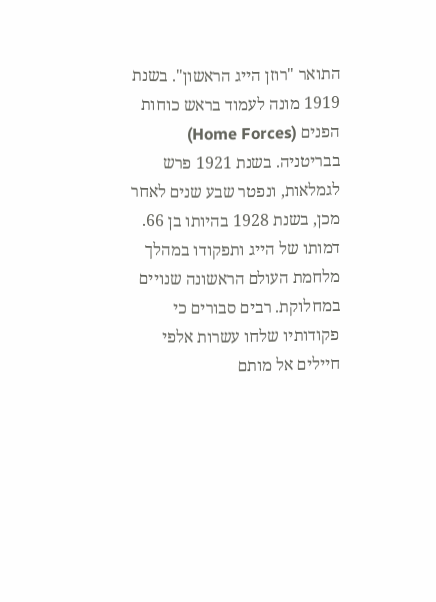התואר "רוזן הייג הראשון". בשנת 1919 מונה לעמוד בראש כוחות הפנים (Home Forces) בבריטניה. בשנת 1921 פרש לגמלאות, ונפטר שבע שנים לאחר מכן, בשנת 1928 בהיותו בן 66.
דמותו של הייג ותפקודו במהלך מלחמת העולם הראשונה שנויים במחלוקת. רבים סבורים כי פקודותיו שלחו עשרות אלפי חיילים אל מותם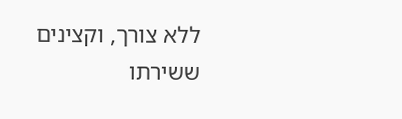ללא צורך, וקצינים ששירתו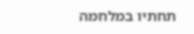תחתיו במלחמה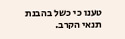טענו כי כשל בהבנת תנאי הקרב.